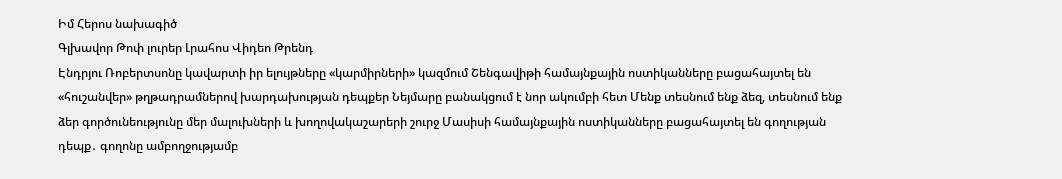Իմ Հերոս նախագիծ
Գլխավոր Թոփ լուրեր Լրահոս Վիդեո Թրենդ
Էնդրյու Ռոբերտսոնը կավարտի իր ելույթները «կարմիրների» կազմում Շենգավիթի համայնքային ոստիկանները բացահայտել են «հուշանվեր» թղթադրամներով խարդախության դեպքեր Նեյմարը բանակցում է նոր ակումբի հետ Մենք տեսնում ենք ձեզ, տեսնում ենք ձեր գործունեությունը մեր մալուխների և խողովակաշարերի շուրջ Մասիսի համայնքային ոստիկանները բացահայտել են գողության դեպք․ գողոնը ամբողջությամբ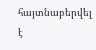հայտնաբերվել է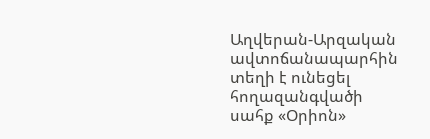Աղվերան-Արզական ավտոճանապարհին տեղի է ունեցել հողազանգվածի սահք «Օրիոն»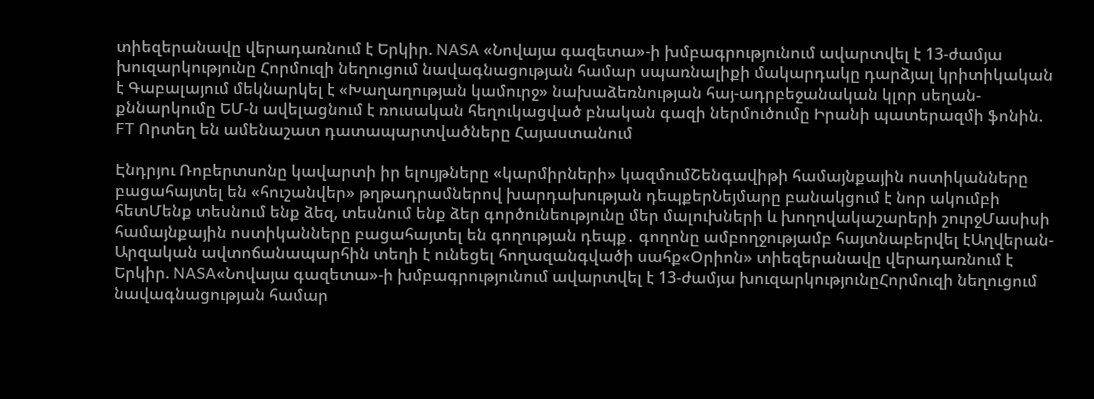տիեզերանավը վերադառնում է Երկիր. NASA «Նովայա գազետա»-ի խմբագրությունում ավարտվել է 13-ժամյա խուզարկությունը Հորմուզի նեղուցում նավագնացության համար սպառնալիքի մակարդակը դարձյալ կրիտիկական է Գաբալայում մեկնարկել է «Խաղաղության կամուրջ» նախաձեռնության հայ-ադրբեջանական կլոր սեղան-քննարկումը ԵՄ-ն ավելացնում է ռուսական հեղուկացված բնական գազի ներմուծումը Իրանի պատերազմի ֆոնին. FT Որտեղ են ամենաշատ դատապարտվածները Հայաստանում

Էնդրյու Ռոբերտսոնը կավարտի իր ելույթները «կարմիրների» կազմումՇենգավիթի համայնքային ոստիկանները բացահայտել են «հուշանվեր» թղթադրամներով խարդախության դեպքերՆեյմարը բանակցում է նոր ակումբի հետՄենք տեսնում ենք ձեզ, տեսնում ենք ձեր գործունեությունը մեր մալուխների և խողովակաշարերի շուրջՄասիսի համայնքային ոստիկանները բացահայտել են գողության դեպք․ գողոնը ամբողջությամբ հայտնաբերվել էԱղվերան-Արզական ավտոճանապարհին տեղի է ունեցել հողազանգվածի սահք«Օրիոն» տիեզերանավը վերադառնում է Երկիր. NASA«Նովայա գազետա»-ի խմբագրությունում ավարտվել է 13-ժամյա խուզարկությունըՀորմուզի նեղուցում նավագնացության համար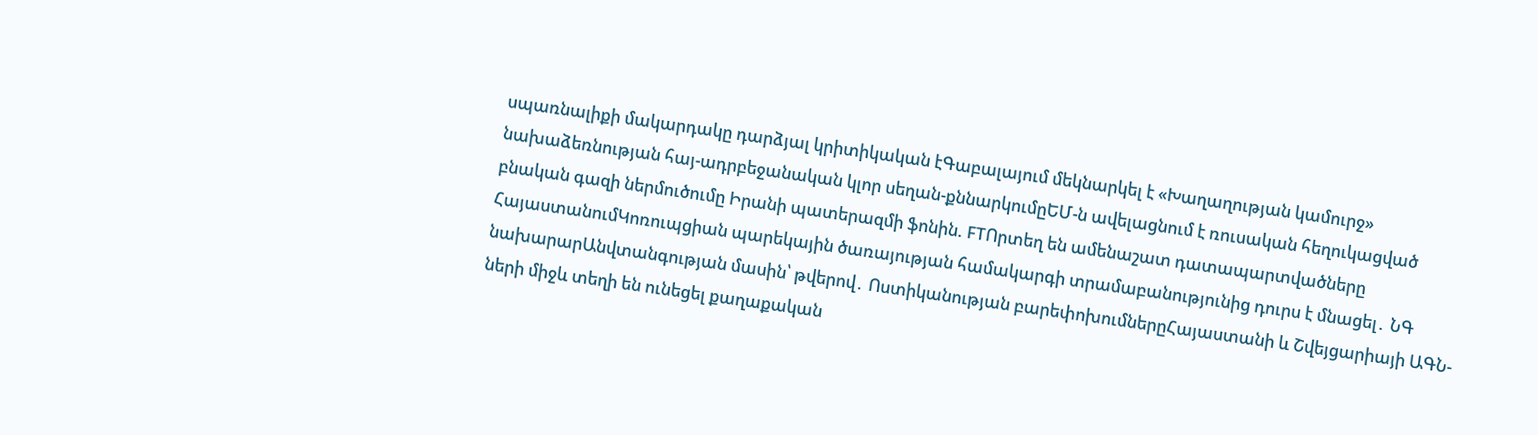սպառնալիքի մակարդակը դարձյալ կրիտիկական էԳաբալայում մեկնարկել է «Խաղաղության կամուրջ» նախաձեռնության հայ-ադրբեջանական կլոր սեղան-քննարկումըԵՄ-ն ավելացնում է ռուսական հեղուկացված բնական գազի ներմուծումը Իրանի պատերազմի ֆոնին. FTՈրտեղ են ամենաշատ դատապարտվածները ՀայաստանումԿոռուպցիան պարեկային ծառայության համակարգի տրամաբանությունից դուրս է մնացել․ ՆԳ նախարարԱնվտանգության մասին՝ թվերով․ Ոստիկանության բարեփոխումներըՀայաստանի և Շվեյցարիայի ԱԳՆ-ների միջև տեղի են ունեցել քաղաքական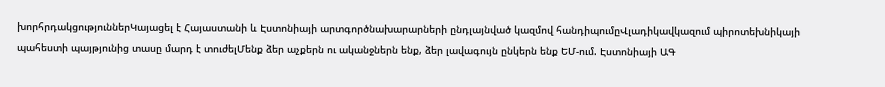խորհրդակցություններԿայացել է Հայաստանի և Էստոնիայի արտգործնախարարների ընդլայնված կազմով հանդիպումըՎլադիկավկազում պիրոտեխնիկայի պահեստի պայթյունից տասը մարդ է տուժելՄենք ձեր աչքերն ու ականջներն ենք, ձեր լավագույն ընկերն ենք ԵՄ-ում. Էստոնիայի ԱԳ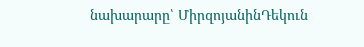նախարարը՝ ՄիրզոյանինԴեկուն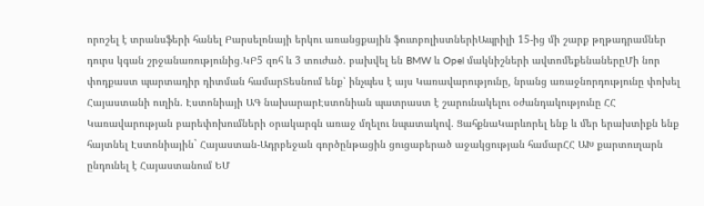որոշել է տրանսֆերի հանել Բարսելոնայի երկու առանցքային ֆուտբոլիստներիԱպրիլի 15-ից մի շարք թղթադրամներ դուրս կգան շրջանառությունից․ԿԲ5 զոհ և 3 տուժած. բախվել են BMW և Opel մակնիշների ավտոմեքենաներըՄի նոր փոդքաստ պարտադիր դիտման համարՏեսնում ենք՝ ինչպես է այս Կառավարությունը, նրանց առաջնորդությունը փոխել Հայաստանի ուղին. Էստոնիայի ԱԳ նախարարԷստոնիան պատրաստ է շարունակելու օժանդակությունը ՀՀ Կառավարության բարեփոխումների օրակարգն առաջ մղելու նպատակով. ՑահքնաԿարևորել ենք և մեր երախտիքն ենք հայտնել Էստոնիային` Հայաստան-Ադրբեջան գործընթացին ցուցաբերած աջակցության համարՀՀ ԱԽ քարտուղարն ընդունել է Հայաստանում ԵՄ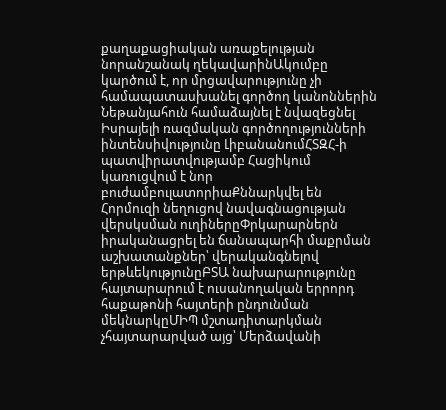քաղաքացիական առաքելության նորանշանակ ղեկավարինԱկումբը կարծում է, որ մրցավարությունը չի համապատասխանել գործող կանոններին Նեթանյահուն համաձայնել է նվազեցնել Իսրայելի ռազմական գործողությունների ինտենսիվությունը ԼիբանանումՀՏԶՀ-ի պատվիրատվությամբ Հացիկում կառուցվում է նոր բուժամբուլատորիաՔննարկվել են Հորմուզի նեղուցով նավագնացության վերսկսման ուղիներըՓրկարարներն իրականացրել են ճանապարհի մաքրման աշխատանքներ՝ վերականգնելով երթևեկությունըԲՏԱ նախարարությունը հայտարարում է ուսանողական երրորդ հաքաթոնի հայտերի ընդունման մեկնարկըՄԻՊ մշտադիտարկման չհայտարարված այց՝ Մերձավանի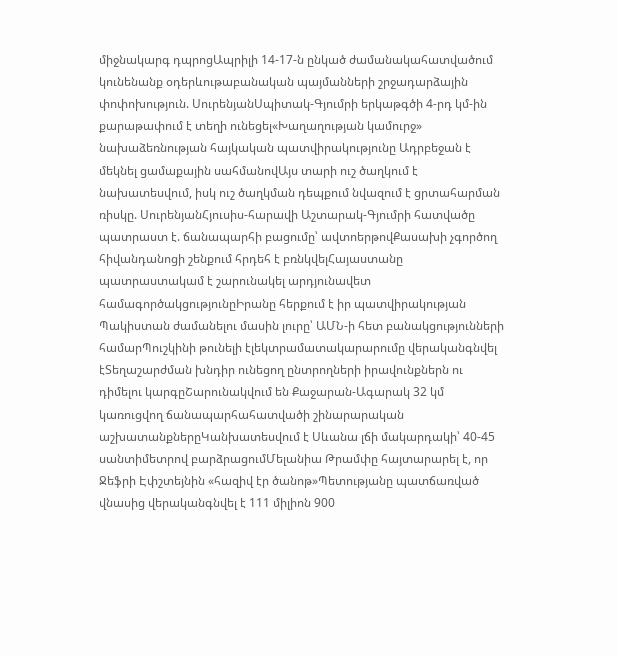միջնակարգ դպրոցԱպրիլի 14-17-ն ընկած ժամանակահատվածում կունենանք օդերևութաբանական պայմանների շրջադարձային փոփոխություն. ՍուրենյանՍպիտակ-Գյումրի երկաթգծի 4-րդ կմ-ին քարաթափում է տեղի ունեցել«Խաղաղության կամուրջ» նախաձեռնության հայկական պատվիրակությունը Ադրբեջան է մեկնել ցամաքային սահմանովԱյս տարի ուշ ծաղկում է նախատեսվում, իսկ ուշ ծաղկման դեպքում նվազում է ցրտահարման ռիսկը. ՍուրենյանՀյուսիս-հարավի Աշտարակ-Գյումրի հատվածը պատրաստ է. ճանապարհի բացումը՝ ավտոերթովՔասախի չգործող հիվանդանոցի շենքում հրդեհ է բռնկվելՀայաստանը պատրաստակամ է շարունակել արդյունավետ համագործակցությունըԻրանը հերքում է իր պատվիրակության Պակիստան ժամանելու մասին լուրը՝ ԱՄՆ-ի հետ բանակցությունների համարՊուշկինի թունելի էլեկտրամատակարարումը վերականգնվել էՏեղաշարժման խնդիր ունեցող ընտրողների իրավունքներն ու դիմելու կարգըՇարունակվում են Քաջարան-Ագարակ 32 կմ կառուցվող ճանապարհահատվածի շինարարական աշխատանքներըԿանխատեսվում է Սևանա լճի մակարդակի՝ 40-45 սանտիմետրով բարձրացումՄելանիա Թրամփը հայտարարել է, որ Ջեֆրի Էփշտեյնին «հազիվ էր ծանոթ»Պետությանը պատճառված վնասից վերականգնվել է 111 միլիոն 900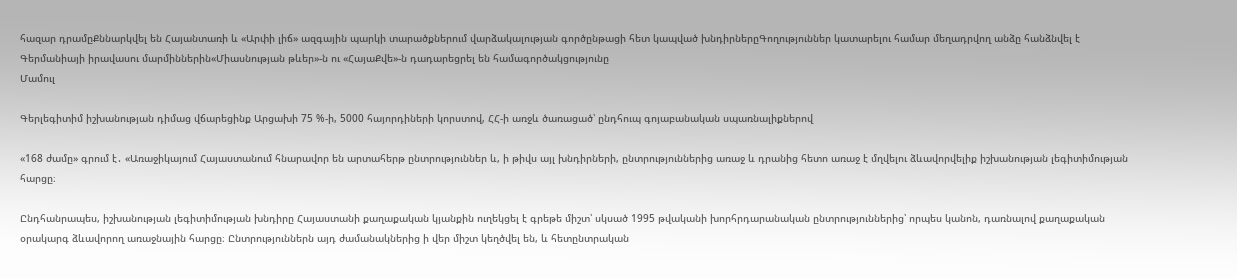հազար դրամըՔննարկվել են Հայանտառի և «Արփի լիճ» ազգային պարկի տարածքներում վարձակալության գործընթացի հետ կապված խնդիրներըԳողություններ կատարելու համար մեղադրվող անձը հանձնվել է Գերմանիայի իրավասու մարմիններին«Միասնության թևեր»-ն ու «ՀայաՔվե»-ն դադարեցրել են համագործակցությունը
Մամուլ

Գերլեգիտիմ իշխանության դիմաց վճարեցինք Արցախի 75 %-ի, 5000 հայորդիների կորստով, ՀՀ-ի առջև ծառացած՝ ընդհուպ գոյաբանական սպառնալիքներով

«168 ժամը» գրում է․ «Առաջիկայում Հայաստանում հնարավոր են արտահերթ ընտրություններ և, ի թիվս այլ խնդիրների, ընտրություններից առաջ և դրանից հետո առաջ է մղվելու ձևավորվելիք իշխանության լեգիտիմության հարցը։

Ընդհանրապես, իշխանության լեգիտիմության խնդիրը Հայաստանի քաղաքական կյանքին ուղեկցել է գրեթե միշտ՝ սկսած 1995 թվականի խորհրդարանական ընտրություններից՝ որպես կանոն, դառնալով քաղաքական օրակարգ ձևավորող առաջնային հարցը։ Ընտրություններն այդ ժամանակներից ի վեր միշտ կեղծվել են, և հետընտրական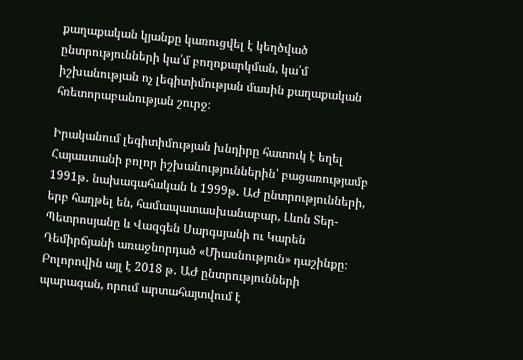քաղաքական կյանքը կառուցվել է կեղծված ընտրությունների կա՛մ բողոքարկման, կա՛մ իշխանության ոչ լեգիտիմության մասին քաղաքական հռետորաբանության շուրջ։

Իրականում լեգիտիմության խնդիրը հատուկ է եղել Հայաստանի բոլոր իշխանություններին՝ բացառությամբ 1991թ․ նախագահական և 1999թ․ ԱԺ ընտրությունների, երբ հաղթել են, համապատասխանաբար, Լևոն Տեր-Պետրոսյանը և Վազգեն Սարգսյանի ու Կարեն Դեմիրճյանի առաջնորդած «Միասնություն» դաշինքը։ Բոլորովին այլ է 2018 թ․ ԱԺ ընտրությունների պարագան, որում արտահայտվում է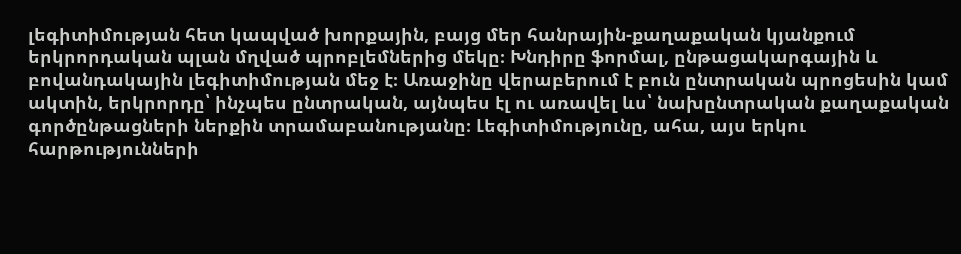լեգիտիմության հետ կապված խորքային, բայց մեր հանրային-քաղաքական կյանքում երկրորդական պլան մղված պրոբլեմներից մեկը։ Խնդիրը ֆորմալ, ընթացակարգային և բովանդակային լեգիտիմության մեջ է։ Առաջինը վերաբերում է բուն ընտրական պրոցեսին կամ ակտին, երկրորդը՝ ինչպես ընտրական, այնպես էլ ու առավել ևս՝ նախընտրական քաղաքական գործընթացների ներքին տրամաբանությանը։ Լեգիտիմությունը, ահա, այս երկու հարթությունների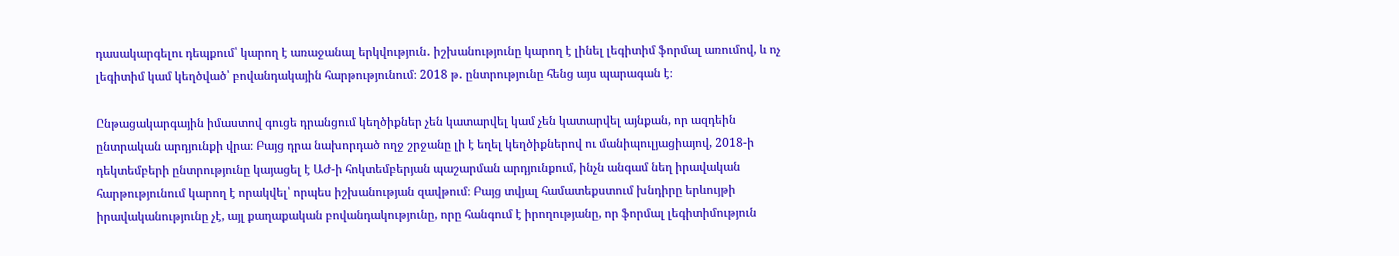դասակարգելու դեպքում՝ կարող է առաջանալ երկվություն․ իշխանությունը կարող է լինել լեգիտիմ ֆորմալ առումով, և ոչ լեգիտիմ կամ կեղծված՝ բովանդակային հարթությունում։ 2018 թ․ ընտրությունը հենց այս պարագան է։

Ընթացակարգային իմաստով գուցե դրանցում կեղծիքներ չեն կատարվել կամ չեն կատարվել այնքան, որ ազդեին ընտրական արդյունքի վրա։ Բայց դրա նախորդած ողջ շրջանը լի է եղել կեղծիքներով ու մանիպուլյացիայով, 2018-ի դեկտեմբերի ընտրությունը կայացել է ԱԺ-ի հոկտեմբերյան պաշարման արդյունքում, ինչն անգամ նեղ իրավական հարթությունում կարող է որակվել՝ որպես իշխանության զավթում։ Բայց տվյալ համատեքստում խնդիրը երևույթի իրավականությունը չէ, այլ քաղաքական բովանդակությունը, որը հանգում է իրողությանը, որ ֆորմալ լեգիտիմություն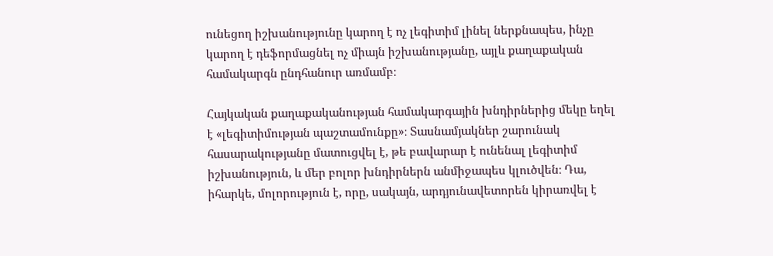ունեցող իշխանությունը կարող է ոչ լեգիտիմ լինել ներքնապես, ինչը կարող է դեֆորմացնել ոչ միայն իշխանությանը, այլև քաղաքական համակարգն ընդհանուր առմամբ։

Հայկական քաղաքականության համակարգային խնդիրներից մեկը եղել է «լեգիտիմության պաշտամունքը»։ Տասնամյակներ շարունակ հասարակությանը մատուցվել է, թե բավարար է ունենալ լեգիտիմ իշխանություն, և մեր բոլոր խնդիրներն անմիջապես կլուծվեն։ Դա, իհարկե, մոլորություն է, որը, սակայն, արդյունավետորեն կիրառվել է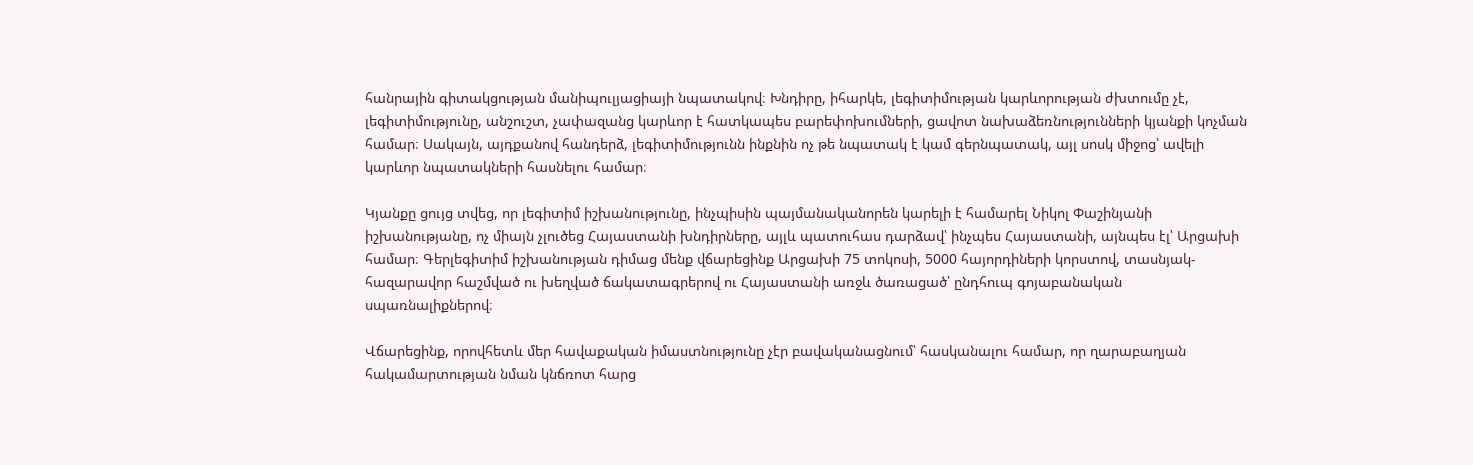հանրային գիտակցության մանիպուլյացիայի նպատակով։ Խնդիրը, իհարկե, լեգիտիմության կարևորության ժխտումը չէ, լեգիտիմությունը, անշուշտ, չափազանց կարևոր է հատկապես բարեփոխումների, ցավոտ նախաձեռնությունների կյանքի կոչման համար։ Սակայն, այդքանով հանդերձ, լեգիտիմությունն ինքնին ոչ թե նպատակ է կամ գերնպատակ, այլ սոսկ միջոց՝ ավելի կարևոր նպատակների հասնելու համար։

Կյանքը ցույց տվեց, որ լեգիտիմ իշխանությունը, ինչպիսին պայմանականորեն կարելի է համարել Նիկոլ Փաշինյանի իշխանությանը, ոչ միայն չլուծեց Հայաստանի խնդիրները, այլև պատուհաս դարձավ՝ ինչպես Հայաստանի, այնպես էլ՝ Արցախի համար։ Գերլեգիտիմ իշխանության դիմաց մենք վճարեցինք Արցախի 75 տոկոսի, 5000 հայորդիների կորստով, տասնյակ-հազարավոր հաշմված ու խեղված ճակատագրերով ու Հայաստանի առջև ծառացած՝ ընդհուպ գոյաբանական սպառնալիքներով։

Վճարեցինք, որովհետև մեր հավաքական իմաստնությունը չէր բավականացնում՝ հասկանալու համար, որ ղարաբաղյան հակամարտության նման կնճռոտ հարց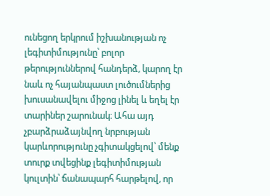ունեցող երկրում իշխանության ոչ լեգիտիմությունը՝ բոլոր թերություններով հանդերձ, կարող էր նաև ոչ հայանպաստ լուծումներից խուսանավելու միջոց լինել և եղել էր տարիներ շարունակ։ Ահա այդ չբարձրաձայնվող նրբության կարևորությունը չգիտակցելով՝ մենք տուրք տվեցինք լեգիտիմության կուլտին՝ ճանապարհ հարթելով, որ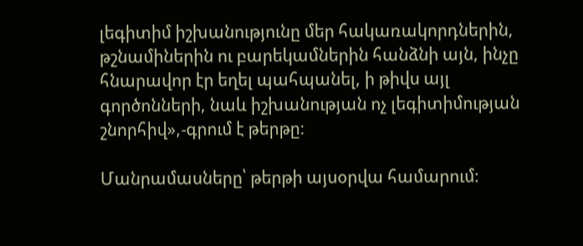լեգիտիմ իշխանությունը մեր հակառակորդներին, թշնամիներին ու բարեկամներին հանձնի այն, ինչը հնարավոր էր եղել պահպանել, ի թիվս այլ գործոնների, նաև իշխանության ոչ լեգիտիմության շնորհիվ»,-գրում է թերթը:

Մանրամասները՝ թերթի այսօրվա համարում: